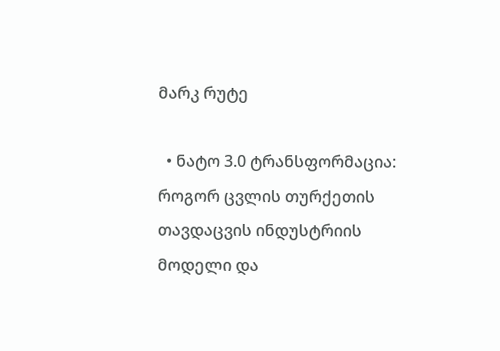მარკ რუტე

  • ნატო 3.0 ტრანსფორმაცია: როგორ ცვლის თურქეთის თავდაცვის ინდუსტრიის მოდელი და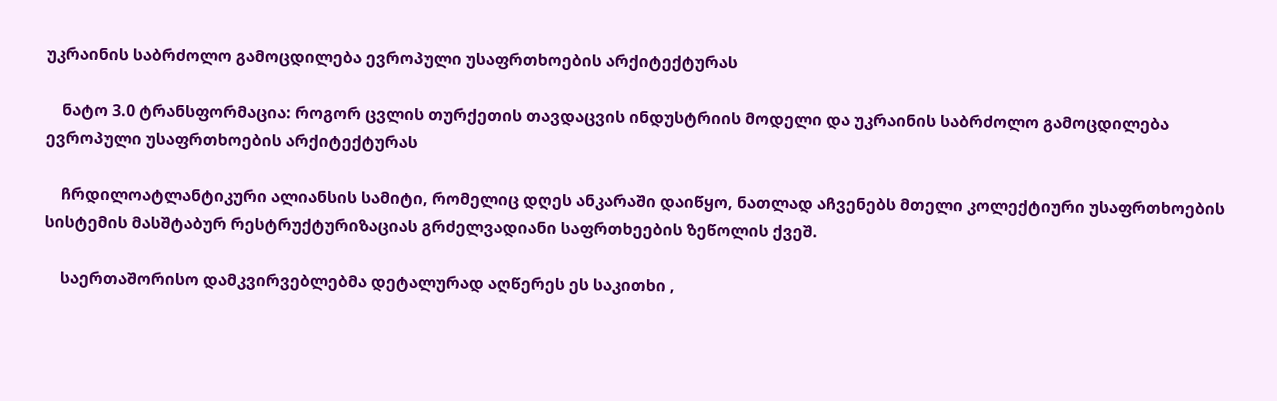უკრაინის საბრძოლო გამოცდილება ევროპული უსაფრთხოების არქიტექტურას

    ნატო 3.0 ტრანსფორმაცია: როგორ ცვლის თურქეთის თავდაცვის ინდუსტრიის მოდელი და უკრაინის საბრძოლო გამოცდილება ევროპული უსაფრთხოების არქიტექტურას

    ჩრდილოატლანტიკური ალიანსის სამიტი, რომელიც დღეს ანკარაში დაიწყო, ნათლად აჩვენებს მთელი კოლექტიური უსაფრთხოების სისტემის მასშტაბურ რესტრუქტურიზაციას გრძელვადიანი საფრთხეების ზეწოლის ქვეშ.

    საერთაშორისო დამკვირვებლებმა დეტალურად აღწერეს ეს საკითხი ,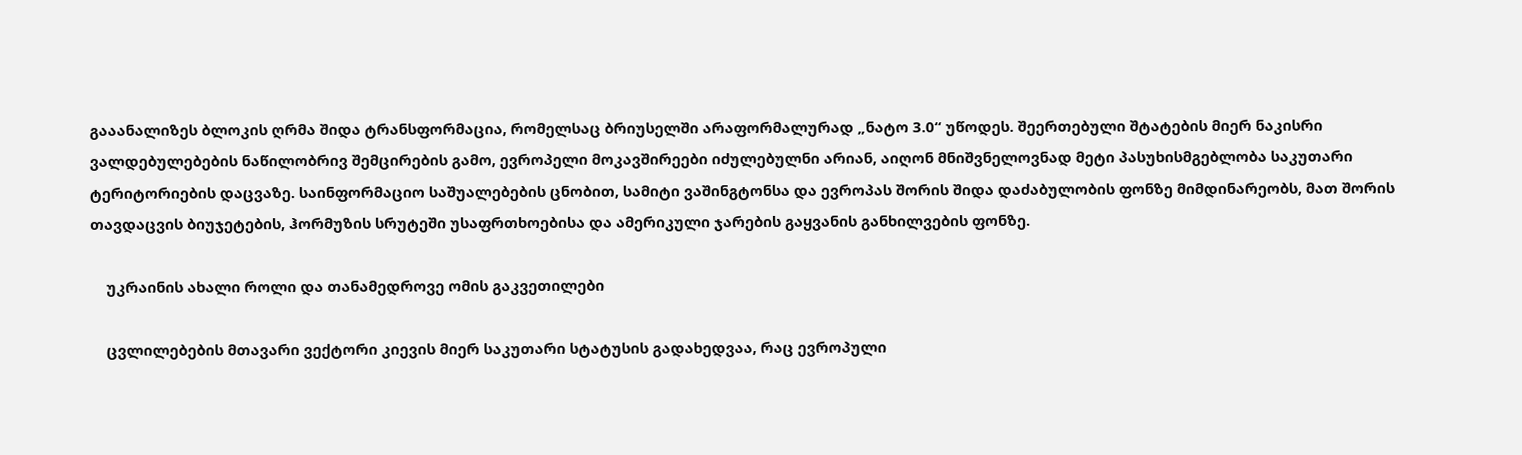გააანალიზეს ბლოკის ღრმა შიდა ტრანსფორმაცია, რომელსაც ბრიუსელში არაფორმალურად „ნატო 3.0“ უწოდეს. შეერთებული შტატების მიერ ნაკისრი ვალდებულებების ნაწილობრივ შემცირების გამო, ევროპელი მოკავშირეები იძულებულნი არიან, აიღონ მნიშვნელოვნად მეტი პასუხისმგებლობა საკუთარი ტერიტორიების დაცვაზე. საინფორმაციო საშუალებების ცნობით, სამიტი ვაშინგტონსა და ევროპას შორის შიდა დაძაბულობის ფონზე მიმდინარეობს, მათ შორის თავდაცვის ბიუჯეტების, ჰორმუზის სრუტეში უსაფრთხოებისა და ამერიკული ჯარების გაყვანის განხილვების ფონზე.

    უკრაინის ახალი როლი და თანამედროვე ომის გაკვეთილები

    ცვლილებების მთავარი ვექტორი კიევის მიერ საკუთარი სტატუსის გადახედვაა, რაც ევროპული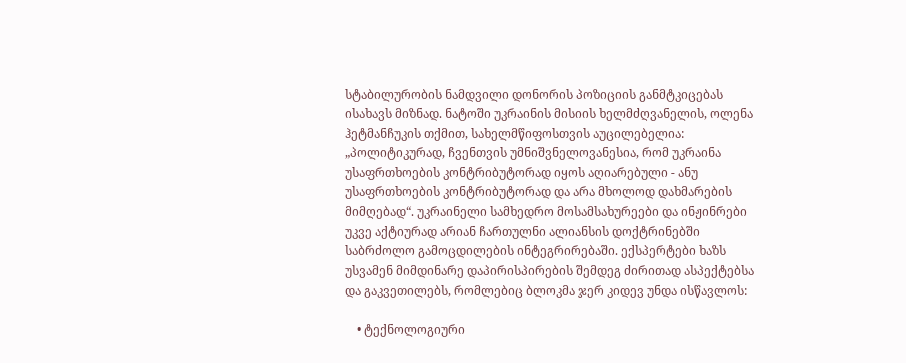სტაბილურობის ნამდვილი დონორის პოზიციის განმტკიცებას ისახავს მიზნად. ნატოში უკრაინის მისიის ხელმძღვანელის, ოლენა ჰეტმანჩუკის თქმით, სახელმწიფოსთვის აუცილებელია: „პოლიტიკურად, ჩვენთვის უმნიშვნელოვანესია, რომ უკრაინა უსაფრთხოების კონტრიბუტორად იყოს აღიარებული - ანუ უსაფრთხოების კონტრიბუტორად და არა მხოლოდ დახმარების მიმღებად“. უკრაინელი სამხედრო მოსამსახურეები და ინჟინრები უკვე აქტიურად არიან ჩართულნი ალიანსის დოქტრინებში საბრძოლო გამოცდილების ინტეგრირებაში. ექსპერტები ხაზს უსვამენ მიმდინარე დაპირისპირების შემდეგ ძირითად ასპექტებსა და გაკვეთილებს, რომლებიც ბლოკმა ჯერ კიდევ უნდა ისწავლოს:

    • ტექნოლოგიური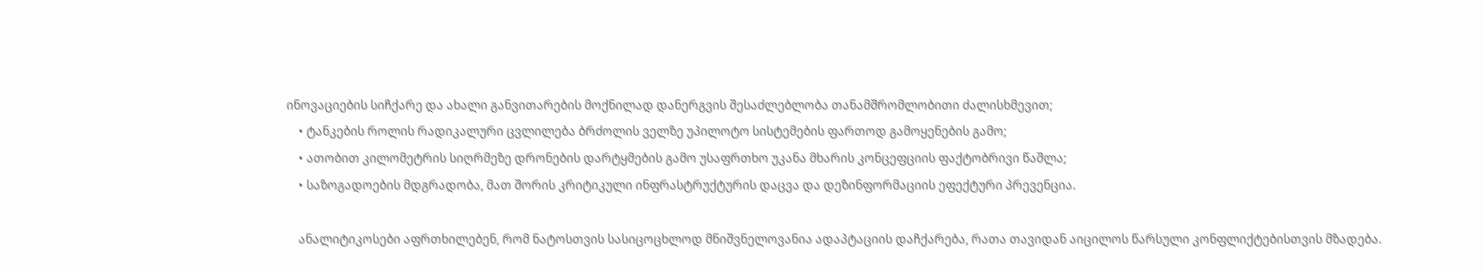ინოვაციების სიჩქარე და ახალი განვითარების მოქნილად დანერგვის შესაძლებლობა თანამშრომლობითი ძალისხმევით;
    • ტანკების როლის რადიკალური ცვლილება ბრძოლის ველზე უპილოტო სისტემების ფართოდ გამოყენების გამო;
    • ათობით კილომეტრის სიღრმეზე დრონების დარტყმების გამო უსაფრთხო უკანა მხარის კონცეფციის ფაქტობრივი წაშლა;
    • საზოგადოების მდგრადობა, მათ შორის კრიტიკული ინფრასტრუქტურის დაცვა და დეზინფორმაციის ეფექტური პრევენცია.

    ანალიტიკოსები აფრთხილებენ, რომ ნატოსთვის სასიცოცხლოდ მნიშვნელოვანია ადაპტაციის დაჩქარება, რათა თავიდან აიცილოს წარსული კონფლიქტებისთვის მზადება.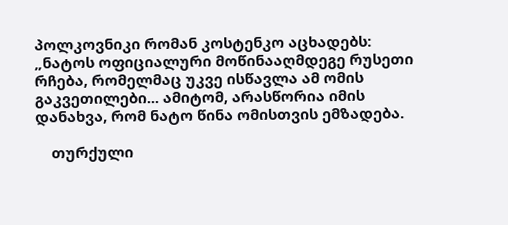პოლკოვნიკი რომან კოსტენკო აცხადებს: „ნატოს ოფიციალური მოწინააღმდეგე რუსეთი რჩება, რომელმაც უკვე ისწავლა ამ ომის გაკვეთილები... ამიტომ, არასწორია იმის დანახვა, რომ ნატო წინა ომისთვის ემზადება.

    თურქული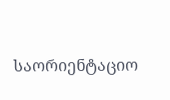საორიენტაციო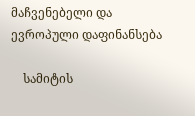მაჩვენებელი და ევროპული დაფინანსება

    სამიტის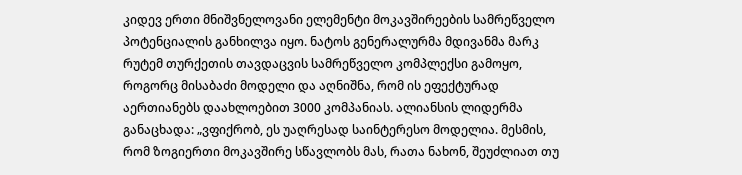კიდევ ერთი მნიშვნელოვანი ელემენტი მოკავშირეების სამრეწველო პოტენციალის განხილვა იყო. ნატოს გენერალურმა მდივანმა მარკ რუტემ თურქეთის თავდაცვის სამრეწველო კომპლექსი გამოყო, როგორც მისაბაძი მოდელი და აღნიშნა, რომ ის ეფექტურად აერთიანებს დაახლოებით 3000 კომპანიას. ალიანსის ლიდერმა განაცხადა: „ვფიქრობ, ეს უაღრესად საინტერესო მოდელია. მესმის, რომ ზოგიერთი მოკავშირე სწავლობს მას, რათა ნახონ, შეუძლიათ თუ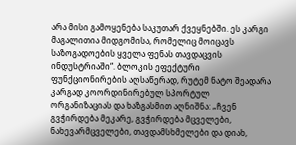არა მისი გამოყენება საკუთარ ქვეყნებში. ეს კარგი მაგალითია მიდგომისა, რომელიც მოიცავს საზოგადოების ყველა ფენას თავდაცვის ინდუსტრიაში“. ბლოკის ეფექტური ფუნქციონირების აღსაწერად, რუტემ ნატო შეადარა კარგად კოორდინირებულ სპორტულ ორგანიზაციას და ხაზგასმით აღნიშნა: „ჩვენ გვჭირდება მეკარე, გვჭირდება მცველები, ნახევარმცველები, თავდამსხმელები და დიახ,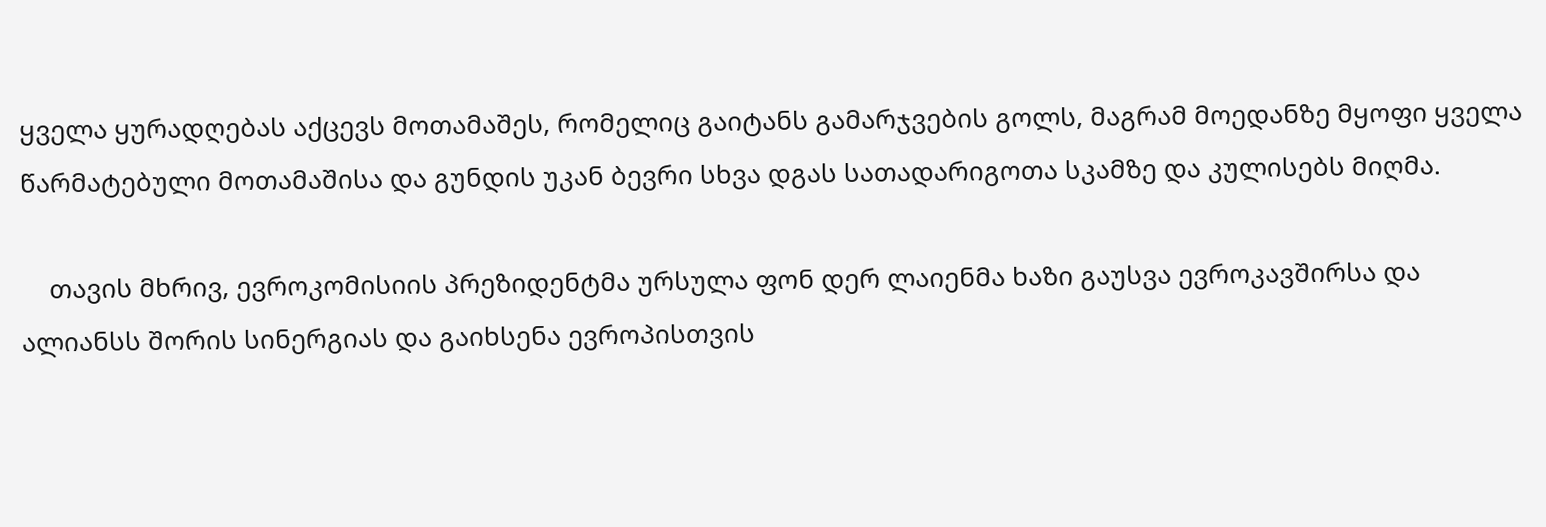ყველა ყურადღებას აქცევს მოთამაშეს, რომელიც გაიტანს გამარჯვების გოლს, მაგრამ მოედანზე მყოფი ყველა წარმატებული მოთამაშისა და გუნდის უკან ბევრი სხვა დგას სათადარიგოთა სკამზე და კულისებს მიღმა.

    თავის მხრივ, ევროკომისიის პრეზიდენტმა ურსულა ფონ დერ ლაიენმა ხაზი გაუსვა ევროკავშირსა და ალიანსს შორის სინერგიას და გაიხსენა ევროპისთვის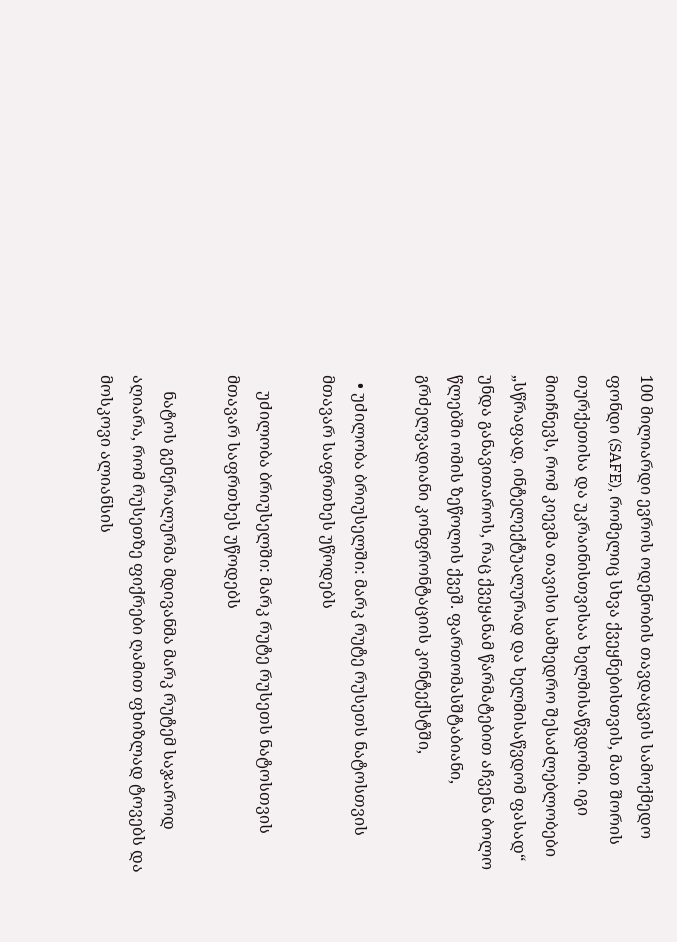100 მილიარდი ევროს ოდენობის თავდაცვის სამოქმედო ფონდი (SAFE), რომელიც სხვა ქვეყნებისთვის, მათ შორის თურქეთისა და უკრაინისთვისაა ხელმისაწვდომი. იგი მიიჩნევს, რომ კიევმა თავისი სამხედრო შესაძლებლობები „სწრაფად, ინტელექტუალურად და ხელმისაწვდომ ფასად“ უნდა განავითაროს, რაც ქვეყანამ წარმატებით აჩვენა ბოლო წლებში ომის ზეწოლის ქვეშ. ფართომასშტაბიანი, გრძელვადიანი კონფრონტაციის კონტექსტში,

  • უძილობა ბრიუსელში: მარკ რუტე რუსეთს ნატოსთვის მთავარ საფრთხეს უწოდებს

    უძილობა ბრიუსელში: მარკ რუტე რუსეთს ნატოსთვის მთავარ საფრთხეს უწოდებს

    ნატოს გენერალურმა მდივანმა მარკ რუტემ საჯაროდ აღიარა, რომ რუსეთზე ფიქრები ღამით ფხიზლად ტოვებს და მოსკოვი ალიანსის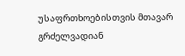უსაფრთხოებისთვის მთავარ გრძელვადიან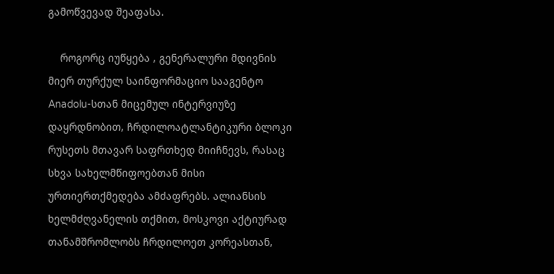გამოწვევად შეაფასა.

    როგორც იუწყება , გენერალური მდივნის მიერ თურქულ საინფორმაციო სააგენტო Anadolu-სთან მიცემულ ინტერვიუზე დაყრდნობით, ჩრდილოატლანტიკური ბლოკი რუსეთს მთავარ საფრთხედ მიიჩნევს, რასაც სხვა სახელმწიფოებთან მისი ურთიერთქმედება ამძაფრებს. ალიანსის ხელმძღვანელის თქმით, მოსკოვი აქტიურად თანამშრომლობს ჩრდილოეთ კორეასთან,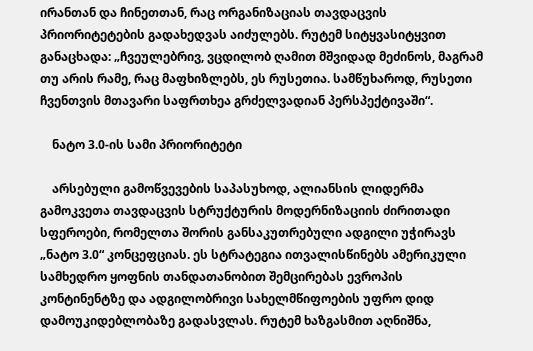ირანთან და ჩინეთთან, რაც ორგანიზაციას თავდაცვის პრიორიტეტების გადახედვას აიძულებს. რუტემ სიტყვასიტყვით განაცხადა: „ჩვეულებრივ, ვცდილობ ღამით მშვიდად მეძინოს, მაგრამ თუ არის რამე, რაც მაფხიზლებს, ეს რუსეთია. სამწუხაროდ, რუსეთი ჩვენთვის მთავარი საფრთხეა გრძელვადიან პერსპექტივაში“.

    ნატო 3.0-ის სამი პრიორიტეტი

    არსებული გამოწვევების საპასუხოდ, ალიანსის ლიდერმა გამოკვეთა თავდაცვის სტრუქტურის მოდერნიზაციის ძირითადი სფეროები, რომელთა შორის განსაკუთრებული ადგილი უჭირავს „ნატო 3.0“ კონცეფციას. ეს სტრატეგია ითვალისწინებს ამერიკული სამხედრო ყოფნის თანდათანობით შემცირებას ევროპის კონტინენტზე და ადგილობრივი სახელმწიფოების უფრო დიდ დამოუკიდებლობაზე გადასვლას. რუტემ ხაზგასმით აღნიშნა,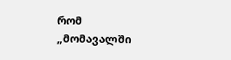რომ „მომავალში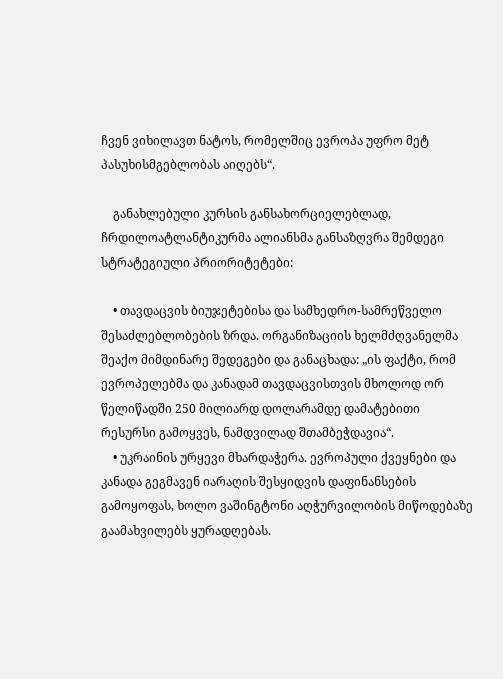ჩვენ ვიხილავთ ნატოს, რომელშიც ევროპა უფრო მეტ პასუხისმგებლობას აიღებს“.

    განახლებული კურსის განსახორციელებლად, ჩრდილოატლანტიკურმა ალიანსმა განსაზღვრა შემდეგი სტრატეგიული პრიორიტეტები:

    • თავდაცვის ბიუჯეტებისა და სამხედრო-სამრეწველო შესაძლებლობების ზრდა. ორგანიზაციის ხელმძღვანელმა შეაქო მიმდინარე შედეგები და განაცხადა: „ის ფაქტი, რომ ევროპელებმა და კანადამ თავდაცვისთვის მხოლოდ ორ წელიწადში 250 მილიარდ დოლარამდე დამატებითი რესურსი გამოყვეს, ნამდვილად შთამბეჭდავია“.
    • უკრაინის ურყევი მხარდაჭერა. ევროპული ქვეყნები და კანადა გეგმავენ იარაღის შესყიდვის დაფინანსების გამოყოფას, ხოლო ვაშინგტონი აღჭურვილობის მიწოდებაზე გაამახვილებს ყურადღებას.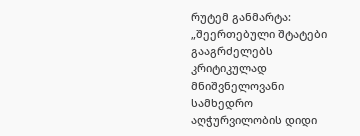რუტემ განმარტა: „შეერთებული შტატები გააგრძელებს კრიტიკულად მნიშვნელოვანი სამხედრო აღჭურვილობის დიდი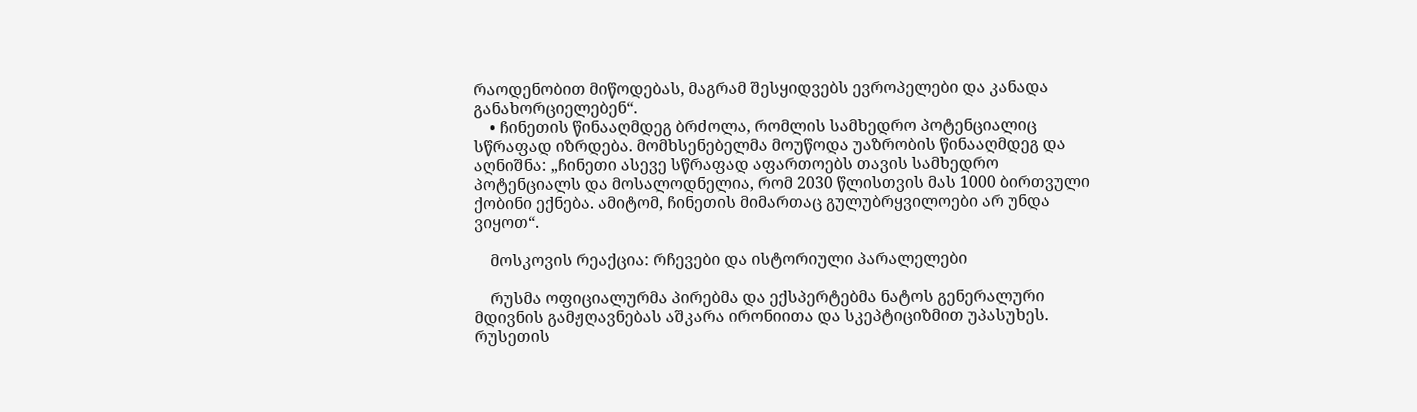რაოდენობით მიწოდებას, მაგრამ შესყიდვებს ევროპელები და კანადა განახორციელებენ“.
    • ჩინეთის წინააღმდეგ ბრძოლა, რომლის სამხედრო პოტენციალიც სწრაფად იზრდება. მომხსენებელმა მოუწოდა უაზრობის წინააღმდეგ და აღნიშნა: „ჩინეთი ასევე სწრაფად აფართოებს თავის სამხედრო პოტენციალს და მოსალოდნელია, რომ 2030 წლისთვის მას 1000 ბირთვული ქობინი ექნება. ამიტომ, ჩინეთის მიმართაც გულუბრყვილოები არ უნდა ვიყოთ“.

    მოსკოვის რეაქცია: რჩევები და ისტორიული პარალელები

    რუსმა ოფიციალურმა პირებმა და ექსპერტებმა ნატოს გენერალური მდივნის გამჟღავნებას აშკარა ირონიითა და სკეპტიციზმით უპასუხეს. რუსეთის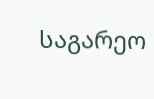საგარეო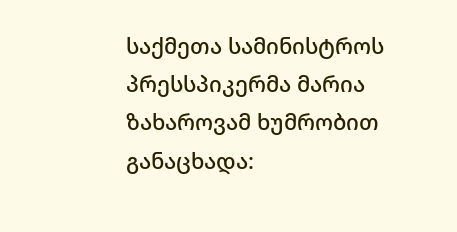საქმეთა სამინისტროს პრესსპიკერმა მარია ზახაროვამ ხუმრობით განაცხადა: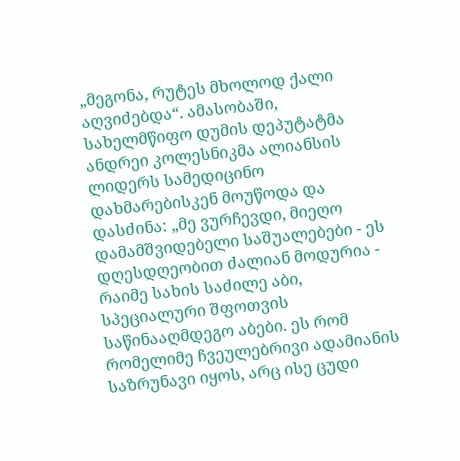„მეგონა, რუტეს მხოლოდ ქალი აღვიძებდა“. ამასობაში, სახელმწიფო დუმის დეპუტატმა ანდრეი კოლესნიკმა ალიანსის ლიდერს სამედიცინო დახმარებისკენ მოუწოდა და დასძინა: „მე ვურჩევდი, მიეღო დამამშვიდებელი საშუალებები - ეს დღესდღეობით ძალიან მოდურია - რაიმე სახის საძილე აბი, სპეციალური შფოთვის საწინააღმდეგო აბები. ეს რომ რომელიმე ჩვეულებრივი ადამიანის საზრუნავი იყოს, არც ისე ცუდი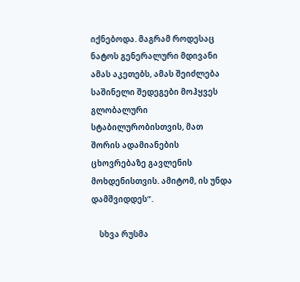იქნებოდა. მაგრამ როდესაც ნატოს გენერალური მდივანი ამას აკეთებს, ამას შეიძლება საშინელი შედეგები მოჰყვეს გლობალური სტაბილურობისთვის, მათ შორის ადამიანების ცხოვრებაზე გავლენის მოხდენისთვის. ამიტომ, ის უნდა დამშვიდდეს“.

    სხვა რუსმა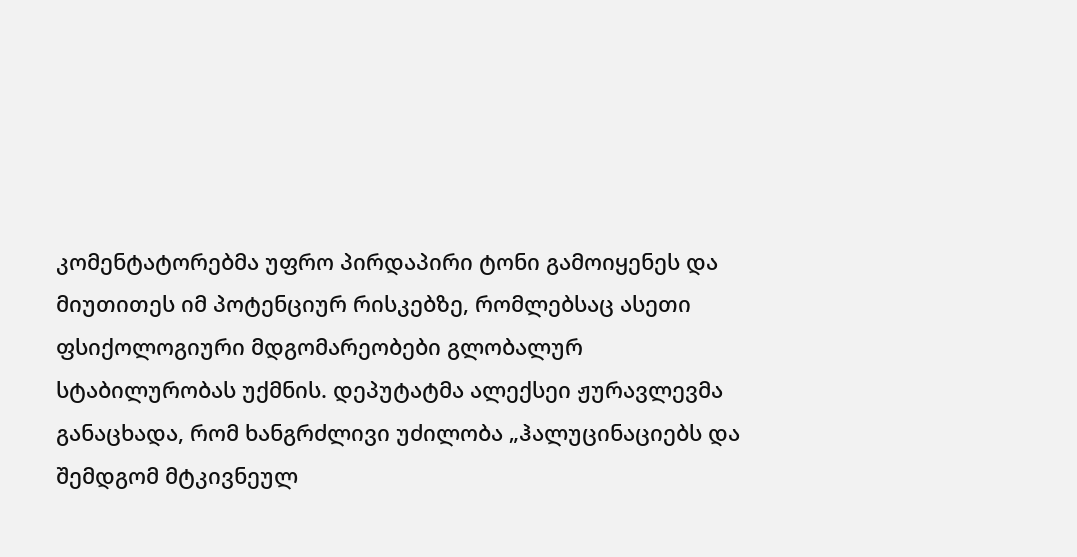კომენტატორებმა უფრო პირდაპირი ტონი გამოიყენეს და მიუთითეს იმ პოტენციურ რისკებზე, რომლებსაც ასეთი ფსიქოლოგიური მდგომარეობები გლობალურ სტაბილურობას უქმნის. დეპუტატმა ალექსეი ჟურავლევმა განაცხადა, რომ ხანგრძლივი უძილობა „ჰალუცინაციებს და შემდგომ მტკივნეულ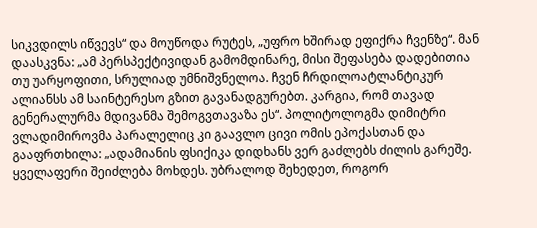სიკვდილს იწვევს“ და მოუწოდა რუტეს, „უფრო ხშირად ეფიქრა ჩვენზე“. მან დაასკვნა: „ამ პერსპექტივიდან გამომდინარე, მისი შეფასება დადებითია თუ უარყოფითი, სრულიად უმნიშვნელოა. ჩვენ ჩრდილოატლანტიკურ ალიანსს ამ საინტერესო გზით გავანადგურებთ. კარგია, რომ თავად გენერალურმა მდივანმა შემოგვთავაზა ეს“. პოლიტოლოგმა დიმიტრი ვლადიმიროვმა პარალელიც კი გაავლო ცივი ომის ეპოქასთან და გააფრთხილა: „ადამიანის ფსიქიკა დიდხანს ვერ გაძლებს ძილის გარეშე. ყველაფერი შეიძლება მოხდეს. უბრალოდ შეხედეთ, როგორ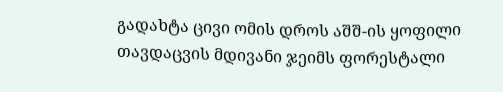გადახტა ცივი ომის დროს აშშ-ის ყოფილი თავდაცვის მდივანი ჯეიმს ფორესტალი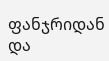ფანჯრიდან და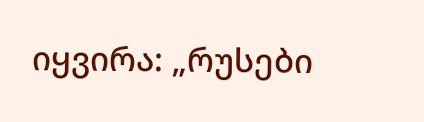იყვირა: „რუსები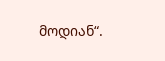მოდიან“.